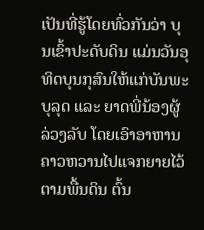ເປັນທີ່ຮູ້ໂດຍທົ່ວກັນວ່າ ບຸນເຂົ້າປະດັບດິນ ແມ່ນວັນອຸທິດບຸນກຸສົນໃຫ້ແກ່ບັນພະບຸລຸດ ແລະ ຍາດພີ່ນ້ອງຜູ້ລ່ວງລັບ ໂດຍເອົາອາຫານຄາວຫວານໄປແຈກຍາຍໄວ້ຕາມພື້ນດິນ ຕົ້ນ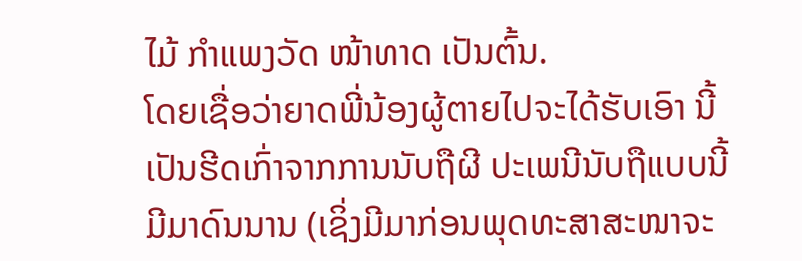ໄມ້ ກຳແພງວັດ ໜ້າທາດ ເປັນຕົ້ນ.
ໂດຍເຊື່ອວ່າຍາດພີ່ນ້ອງຜູ້ຕາຍໄປຈະໄດ້ຮັບເອົາ ນີ້ເປັນຮີດເກົ່າຈາກການນັບຖືຜີ ປະເພນີນັບຖືແບບນີ້ມີມາດົນນານ (ເຊິ່ງມີມາກ່ອນພຸດທະສາສະໜາຈະ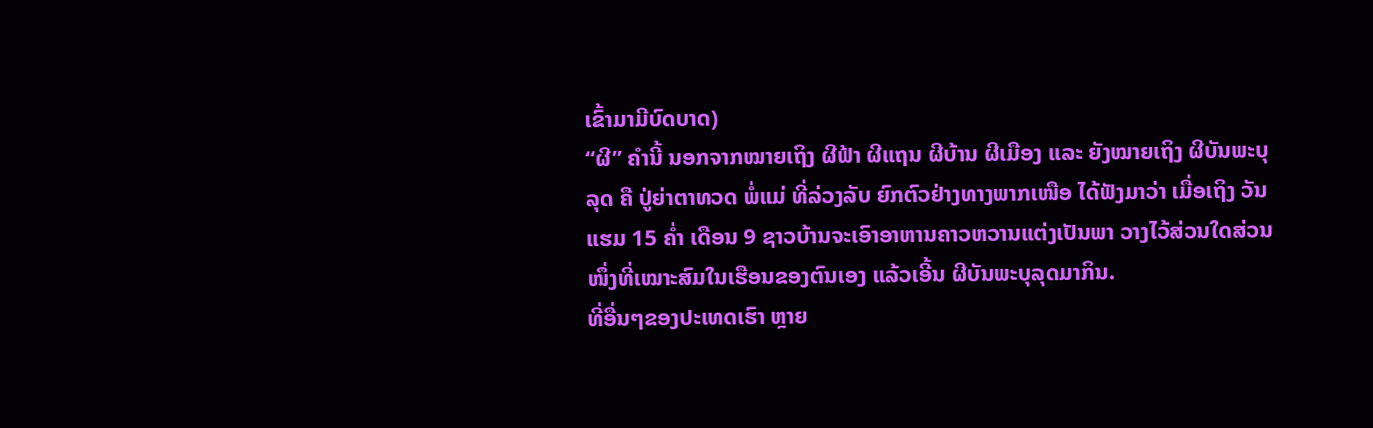ເຂົ້າມາມີບົດບາດ)
“ຜີ” ຄຳນີ້ ນອກຈາກໝາຍເຖິງ ຜີຟ້າ ຜີແຖນ ຜີບ້ານ ຜີເມືອງ ແລະ ຍັງໝາຍເຖິງ ຜີບັນພະບຸລຸດ ຄື ປູ່ຍ່າຕາທວດ ພໍ່ແມ່ ທີ່ລ່ວງລັບ ຍົກຕົວຢ່າງທາງພາກເໜືອ ໄດ້ຟັງມາວ່າ ເມື່ອເຖິງ ວັນແຮມ 15 ຄ່ຳ ເດືອນ 9 ຊາວບ້ານຈະເອົາອາຫານຄາວຫວານແຕ່ງເປັນພາ ວາງໄວ້ສ່ວນໃດສ່ວນໜຶ່ງທີ່ເໝາະສົມໃນເຮືອນຂອງຕົນເອງ ແລ້ວເອີ້ນ ຜີບັນພະບຸລຸດມາກິນ.
ທີ່ອື່ນໆຂອງປະເທດເຮົາ ຫຼາຍ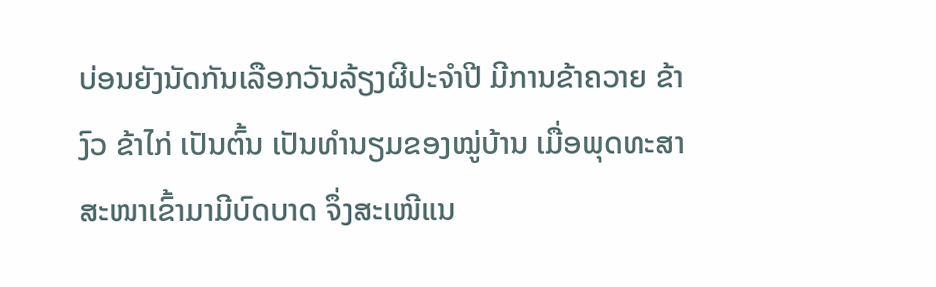ບ່ອນຍັງນັດກັນເລືອກວັນລ້ຽງຜີປະຈຳປີ ມີການຂ້າຄວາຍ ຂ້າງົວ ຂ້າໄກ່ ເປັນຕົ້ນ ເປັນທຳນຽມຂອງໝູ່ບ້ານ ເມື່ອພຸດທະສາສະໜາເຂົ້າມາມີບົດບາດ ຈຶ່ງສະເໜີແນ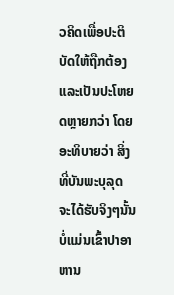ວຄິດເພື່ອປະຕິບັດໃຫ້ຖືກຕ້ອງແລະເປັນປະໂຫຍດຫຼາຍກວ່າ ໂດຍອະທິບາຍວ່າ ສິ່ງທີ່ບັນພະບຸລຸດ ຈະໄດ້ຮັບຈິງໆນັ້ນ ບໍ່ແມ່ນເຂົ້າປາອາຫານ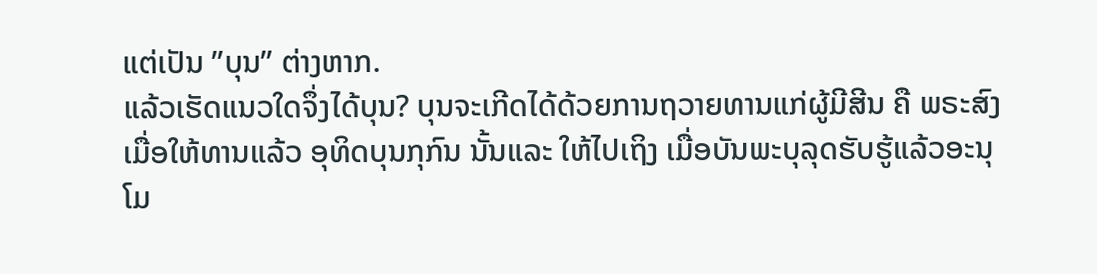ແຕ່ເປັນ ”ບຸນ” ຕ່າງຫາກ.
ແລ້ວເຮັດແນວໃດຈຶ່ງໄດ້ບຸນ? ບຸນຈະເກີດໄດ້ດ້ວຍການຖວາຍທານແກ່ຜູ້ມີສີນ ຄື ພຣະສົງ ເມື່ອໃຫ້ທານແລ້ວ ອຸທິດບຸນກຸກົນ ນັ້ນແລະ ໃຫ້ໄປເຖິງ ເມື່ອບັນພະບຸລຸດຮັບຮູ້ແລ້ວອະນຸໂມ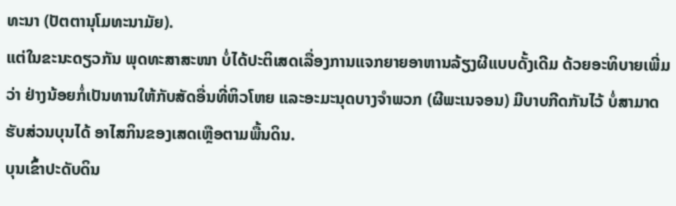ທະນາ (ປັຕຕານຸໂມທະນາມັຍ).
ແຕ່ໃນຂະນະດຽວກັນ ພຸດທະສາສະໜາ ບໍ່ໄດ້ປະຕິເສດເລື່ອງການແຈກຍາຍອາຫານລ້ຽງຜີແບບດັ້ງເດີມ ດ້ວຍອະທິບາຍເພີ່ມວ່າ ຢ່າງນ້ອຍກໍ່ເປັນທານໃຫ້ກັບສັດອື່ນທີ່ຫິວໂຫຍ ແລະອະມະນຸດບາງຈຳພວກ (ຜີພະເນຈອນ) ມີບາບກີດກັນໄວ້ ບໍ່ສາມາດຮັບສ່ວນບຸນໄດ້ ອາໄສກິນຂອງເສດເຫຼືອຕາມພື້ນດິນ.
ບຸນເຂົ້າປະດັບດິນ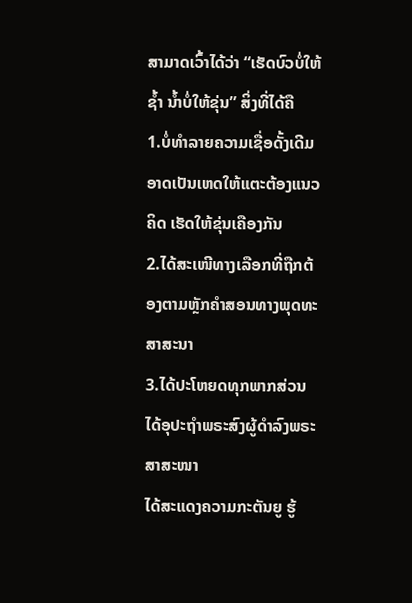ສາມາດເວົ້າໄດ້ວ່າ “ເຮັດບົວບໍ່ໃຫ້ຊ້ຳ ນ້ຳບໍ່ໃຫ້ຂຸ່ນ” ສິ່ງທີ່ໄດ້ຄື
1.ບໍ່ທຳລາຍຄວາມເຊື່ອດັ້ງເດີມ ອາດເປັນເຫດໃຫ້ແຕະຕ້ອງແນວຄິດ ເຮັດໃຫ້ຂຸ່ນເຄືອງກັນ
2.ໄດ້ສະເໜີທາງເລືອກທີ່ຖືກຕ້ອງຕາມຫຼັກຄຳສອນທາງພຸດທະສາສະນາ
3.ໄດ້ປະໂຫຍດທຸກພາກສ່ວນ
ໄດ້ອຸປະຖຳພຣະສົງຜູ້ດຳລົງພຣະສາສະໜາ
ໄດ້ສະແດງຄວາມກະຕັນຍູ ຮູ້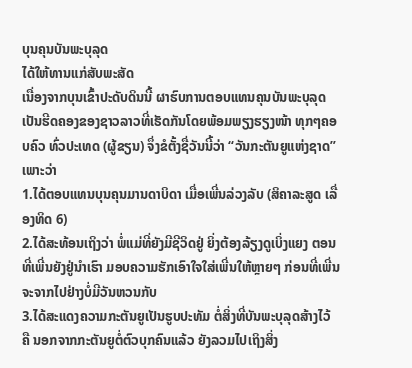ບຸນຄຸນບັນພະບຸລຸດ
ໄດ້ໃຫ້ທານແກ່ສັບພະສັດ
ເນື່ອງຈາກບຸນເຂົ້າປະດັບດິນນີ້ ຜາຮົບການຕອບແທນຄຸນບັນພະບຸລຸດ ເປັນຮີດຄອງຂອງຊາວລາວທີ່ເຮັດກັນໂດຍພ້ອມພຽງຮຽງໜ້າ ທຸກໆຄອບຄົວ ທົ່ວປະເທດ (ຜູ້ຂຽນ) ຈຶ່ງຂໍຕັ້ງຊື່ວັນນີ້ວ່າ “ວັນກະຕັນຍູແຫ່ງຊາດ” ເພາະວ່າ
1.ໄດ້ຕອບແທນບຸນຄຸນມານດາບິດາ ເມື່ອເພີ່ນລ່ວງລັບ (ສິຄາລະສູດ ເລື່ອງທິດ 6)
2.ໄດ້ສະທ້ອນເຖິງວ່າ ພໍ່ແມ່ທີ່ຍັງມີຊີວິດຢູ່ ຍິ່ງຕ້ອງລ້ຽງດູເບິ່ງແຍງ ຕອນທີ່ເພີ່ນຍັງຢູ່ນຳເຮົາ ມອບຄວາມຮັກເອົາໃຈໃສ່ເພີ່ນໃຫ້ຫຼາຍໆ ກ່ອນທີ່ເພີ່ນຈະຈາກໄປຢ່າງບໍ່ມີວັນຫວນກັບ
3.ໄດ້ສະແດງຄວາມກະຕັນຍູເປັນຮູບປະທັມ ຕໍ່ສິ່ງທີ່ບັນພະບຸລຸດສ້າງໄວ້ ຄື ນອກຈາກກະຕັນຍູຕໍ່ຕົວບຸກຄົນແລ້ວ ຍັງລວມໄປເຖິງສິ່ງ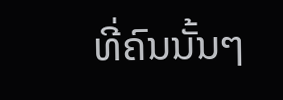ທີ່ຄົນນັ້ນໆ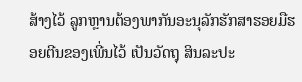ສ້າງໄວ້ ລູກຫຼານຕ້ອງພາກັນອະນຸລັກຮັກສາຮອຍມືຮອຍຕີນຂອງເພີ່ນໄວ້ ເປັນວັດຖຸ ສິນລະປະ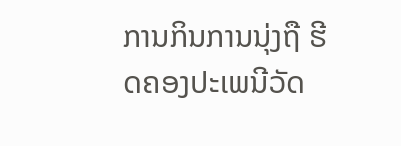ການກິນການນຸ່ງຖື ຮີດຄອງປະເພນີວັດ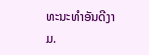ທະນະທຳອັນດີງາມ.